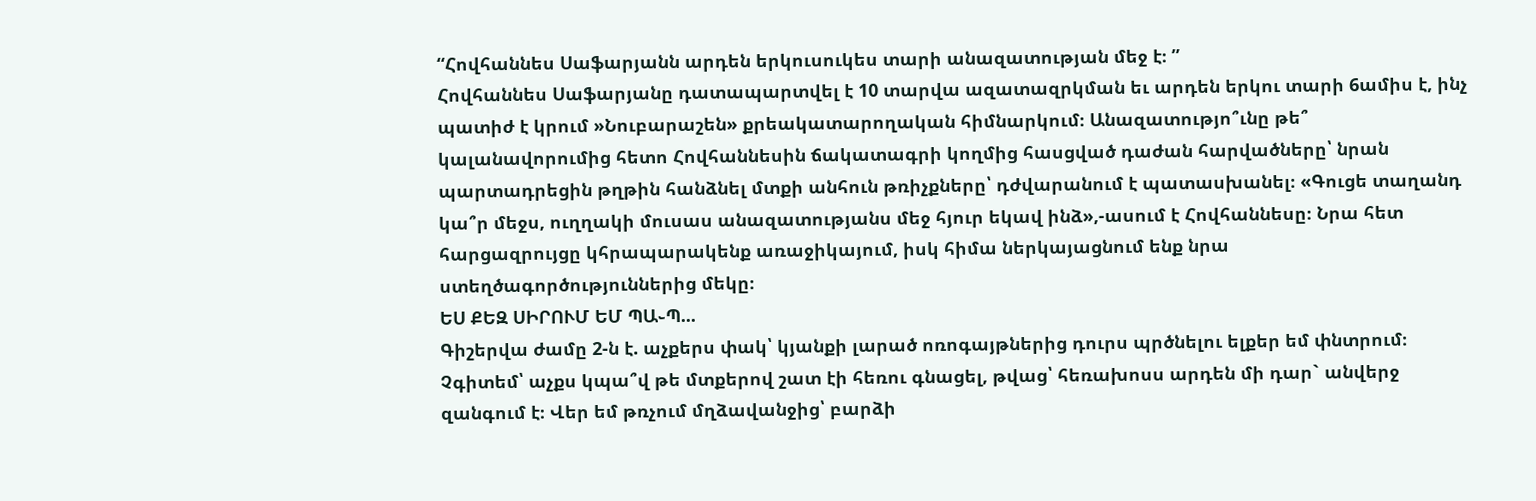“Հովհաննես Սաֆարյանն արդեն երկուսուկես տարի անազատության մեջ է։ ”
Հովհաննես Սաֆարյանը դատապարտվել է 10 տարվա ազատազրկման եւ արդեն երկու տարի 6ամիս է, ինչ պատիժ է կրում »Նուբարաշեն» քրեակատարողական հիմնարկում։ Անազատությո՞ւնը թե՞ կալանավորումից հետո Հովհաննեսին ճակատագրի կողմից հասցված դաժան հարվածները՝ նրան պարտադրեցին թղթին հանձնել մտքի անհուն թռիչքները՝ դժվարանում է պատասխանել։ «Գուցե տաղանդ կա՞ր մեջս, ուղղակի մուսաս անազատությանս մեջ հյուր եկավ ինձ»,-ասում է Հովհաննեսը։ Նրա հետ հարցազրույցը կհրապարակենք առաջիկայում, իսկ հիմա ներկայացնում ենք նրա ստեղծագործություններից մեկը։
ԵՍ ՔԵԶ ՍԻՐՈՒՄ ԵՄ ՊԱ֊Պ...
Գիշերվա ժամը 2-ն է. աչքերս փակ՝ կյանքի լարած ոռոգայթներից դուրս պրծնելու ելքեր եմ փնտրում։ Չգիտեմ՝ աչքս կպա՞վ թե մտքերով շատ էի հեռու գնացել, թվաց՝ հեռախոսս արդեն մի դար` անվերջ զանգում է։ Վեր եմ թռչում մղձավանջից՝ բարձի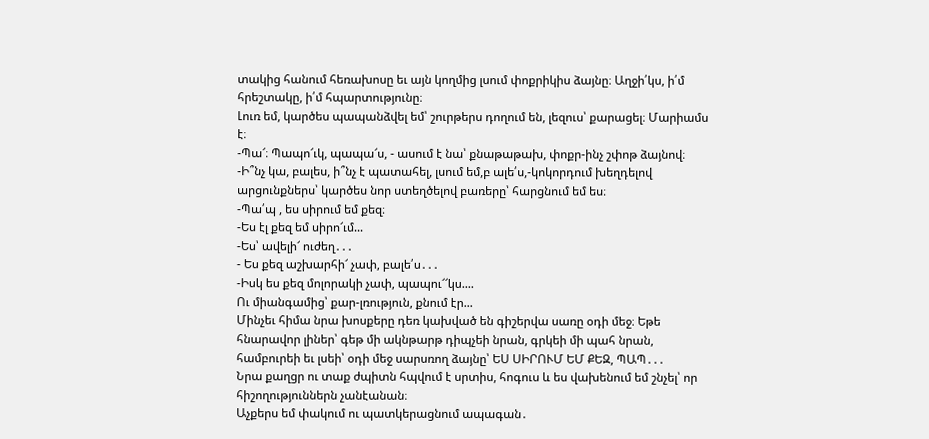տակից հանում հեռախոսը եւ այն կողմից լսում փոքրիկիս ձայնը։ Աղջի՛կս, ի՛մ հրեշտակը, ի՛մ հպարտությունը։
Լուռ եմ, կարծես պապանձվել եմ՝ շուրթերս դողում են, լեզուս՝ քարացել։ Մարիամս է։
-Պա՜։ Պապո՜ւկ, պապա՜ս, - ասում է նա՝ քնաթաթախ, փոքր-ինչ շփոթ ձայնով։
-Ի՞նչ կա, բալես, ի՞նչ է պատահել, լսում եմ,բ ալե՛ս,-կոկորդում խեղդելով արցունքներս՝ կարծես նոր ստեղծելով բառերը՝ հարցնում եմ ես։
-Պա՛պ , ես սիրում եմ քեզ։
-Ես էլ քեզ եմ սիրո՜ւմ...
-Ես՝ ավելի՜ ուժեղ․․․
- Ես քեզ աշխարհի՜ չափ, բալե՛ս․․․
-Իսկ ես քեզ մոլորակի չափ, պապու՜՜կս....
Ու միանգամից՝ քար-լռություն, քնում էր...
Մինչեւ հիմա նրա խոսքերը դեռ կախված են գիշերվա սառը օդի մեջ։ Եթե հնարավոր լիներ՝ գեթ մի ակնթարթ դիպչեի նրան, գրկեի մի պահ նրան, համբուրեի եւ լսեի՝ օդի մեջ սարսռող ձայնը՝ ԵՍ ՍԻՐՈՒՄ ԵՄ ՔԵԶ, ՊԱՊ․․․
Նրա քաղցր ու տաք ժպիտն հպվում է սրտիս, հոգուս և ես վախենում եմ շնչել՝ որ հիշողություններն չանէանան։
Աչքերս եմ փակում ու պատկերացնում ապագան․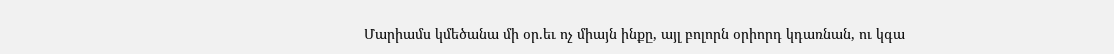Մարիամս կմեծանա մի օր․եւ ոչ միայն ինքը, այլ բոլորն օրիորդ կդառնան, ու կգա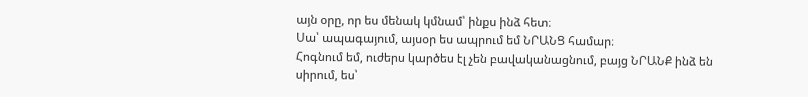այն օրը, որ ես մենակ կմնամ՝ ինքս ինձ հետ։
Սա՝ ապագայում, այսօր ես ապրում եմ ՆՐԱՆՑ համար։
Հոգնում եմ, ուժերս կարծես էլ չեն բավականացնում, բայց ՆՐԱՆՔ ինձ են սիրում, ես՝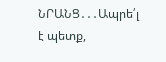ՆՐԱՆՑ․․․Ապրե՛լ է պետք,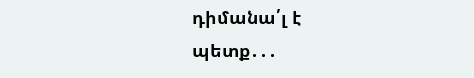դիմանա՛լ է պետք․․․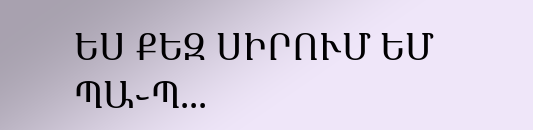ԵՍ ՔԵԶ ՍԻՐՈՒՄ ԵՄ ՊԱ֊Պ...